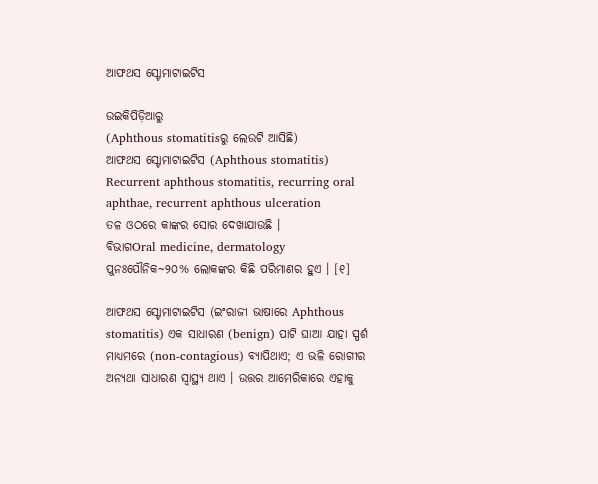ଆଫଥସ ସ୍ଟୋମାଟାଇଟିସ

ଉଇକିପିଡ଼ିଆ‌ରୁ
(Aphthous stomatitisରୁ ଲେଉଟି ଆସିଛି)
ଆଫଥସ ସ୍ଟୋମାଟାଇଟିସ (Aphthous stomatitis)
Recurrent aphthous stomatitis, recurring oral aphthae, recurrent aphthous ulceration
ତଳ ଓଠରେ କାଙ୍କର ସୋର ଦେଖାଯାଉଛି ।
ବିଭାଗOral medicine, dermatology
ପୁନଃପୌନିକ~୨୦% ଲୋକଙ୍କର କିଛି ପରିମାଣର ହୁଏ । [୧]

ଆଫଥସ ସ୍ଟୋମାଟାଇଟିସ (ଇଂରାଜୀ ଭାଷାରେ Aphthous stomatitis) ଏକ ସାଧାରଣ (benign) ପାଟି ଘାଆ ଯାହା ସ୍ପର୍ଶ ମାଧ୍ୟମରେ (non-contagious) ବ୍ୟାପିଥାଏ; ଏ ଭଳି ରୋଗୀର ଅନ୍ୟଥା ସାଧାରଣ ସ୍ୱାସ୍ଥ୍ୟ ଥାଏ । ଉତ୍ତର ଆମେରିକାରେ ଏହାକୁ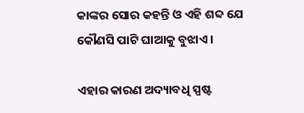କାଙ୍କର ସୋର କ‌ହନ୍ତି ଓ ଏହି ଶବ୍ଦ ଯେ କୌଣସି ପାଟି ଘାଆକୁ ବୁଝାଏ ।

ଏହାର କାରଣ ଅଦ୍ୟାବଧି ସ୍ପଷ୍ଟ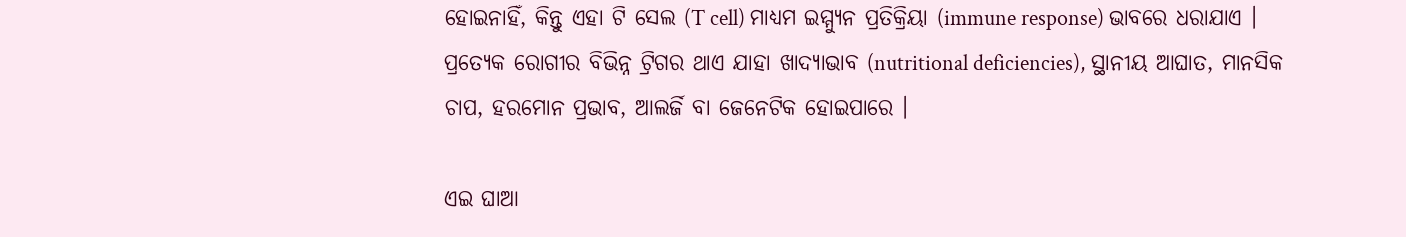ହୋଇନାହିଁ, କିନ୍ତୁ ଏହା ଟି ସେଲ (T cell) ମାଧ୍ୟମ ଇମ୍ମ୍ୟୁନ ପ୍ରତିକ୍ରିୟା (immune response) ଭାବରେ ଧରାଯାଏ । ପ୍ରତ୍ୟେକ ରୋଗୀର ବିଭିନ୍ନ ଟ୍ରିଗର ଥାଏ ଯାହା ଖାଦ୍ୟାଭାବ (nutritional deficiencies), ସ୍ଥାନୀୟ ଆଘାତ, ମାନସିକ ଚାପ, ହରମୋନ ପ୍ରଭାବ, ଆଲର୍ଜି ବା ଜେନେଟିକ ହୋଇପାରେ ।

ଏଇ ଘାଆ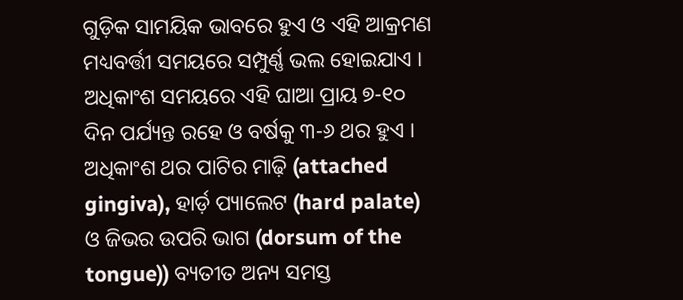ଗୁଡ଼ିକ ସାମୟିକ ଭାବରେ ହୁଏ ଓ ଏହି ଆକ୍ରମଣ ମଧ୍ୟବର୍ତ୍ତୀ ସମୟରେ ସମ୍ପୁର୍ଣ୍ଣ ଭଲ ହୋଇଯାଏ । ଅଧିକାଂଶ ସମୟରେ ଏହି ଘାଆ ପ୍ରାୟ ୭-୧୦ ଦିନ ପର୍ଯ୍ୟନ୍ତ ରହେ ଓ ବର୍ଷକୁ ୩-୬ ଥର ହୁଏ । ଅଧିକାଂଶ ଥର ପାଟିର ମାଢ଼ି (attached gingiva), ହାର୍ଡ଼ ପ୍ୟାଲେଟ (hard palate) ଓ ଜିଭର ଉପରି ଭାଗ (dorsum of the tongue)) ବ୍ୟତୀତ ଅନ୍ୟ ସମସ୍ତ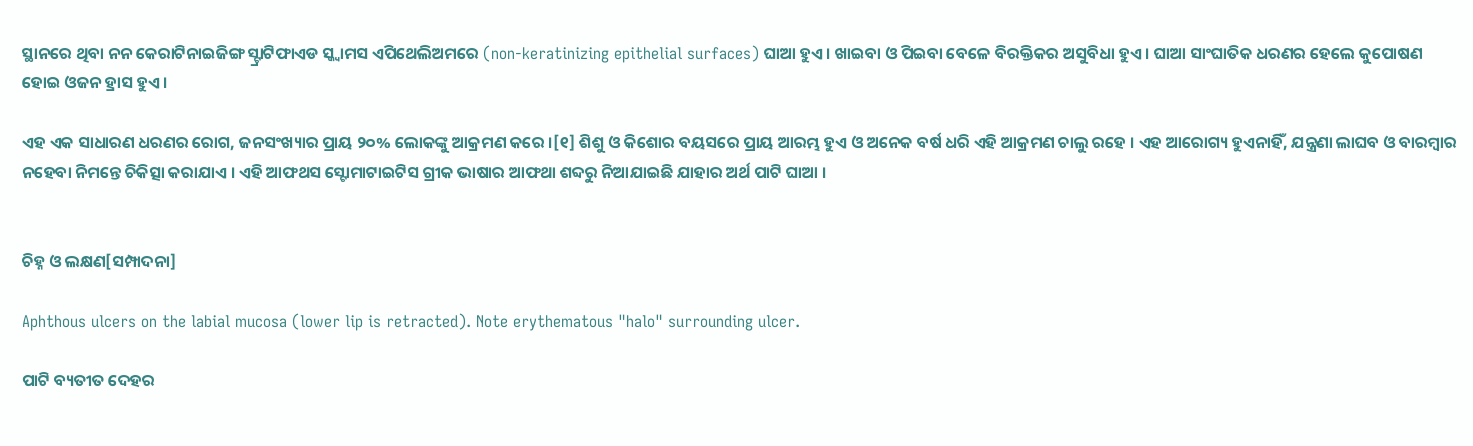ସ୍ଥାନରେ ଥିବା ନନ କେରାଟିନାଇଜିଙ୍ଗ ସ୍ଟ୍ରାଟିଫାଏଡ ସ୍କ୍ୱାମସ ଏପିଥେଲିଅମରେ (non-keratinizing epithelial surfaces) ଘାଆ ହୁଏ । ଖାଇବା ଓ ପିଇବା ବେଳେ ବିରକ୍ତିକର ଅସୁବିଧା ହୁଏ । ଘାଆ ସାଂଘାତିକ ଧରଣର ହେଲେ କୁପୋଷଣ ହୋଇ ଓଜନ ହ୍ରାସ ହୁଏ ।

ଏହ ଏକ ସାଧାରଣ ଧରଣର ରୋଗ, ଜନସଂଖ୍ୟାର ପ୍ରାୟ ୨୦% ଲୋକଙ୍କୁ ଆକ୍ରମଣ କରେ ।[୧] ଶିଶୁ ଓ କିଶୋର ବୟସରେ ପ୍ରାୟ ଆରମ୍ଭ ହୁଏ ଓ ଅନେକ ବର୍ଷ ଧରି ଏହି ଆକ୍ରମଣ ଚାଲୁ ରହେ । ଏହ ଆରୋଗ୍ୟ ହୁଏନାହିଁ, ଯନ୍ତ୍ରଣା ଲାଘବ ଓ ବାରମ୍ବାର ନହେବା ନିମନ୍ତେ ଚିକିତ୍ସା କରାଯାଏ । ଏହି ଆଫଥସ ସ୍ଟୋମାଟାଇଟିସ ଗ୍ରୀକ ଭାଷାର ଆଫଥା ଶବ୍ଦରୁ ନିଆଯାଇଛି ଯାହାର ଅର୍ଥ ପାଟି ଘାଆ ।


ଚିହ୍ନ ଓ ଲକ୍ଷଣ[ସମ୍ପାଦନା]

Aphthous ulcers on the labial mucosa (lower lip is retracted). Note erythematous "halo" surrounding ulcer.

ପାଟି ବ୍ୟତୀତ ଦେହର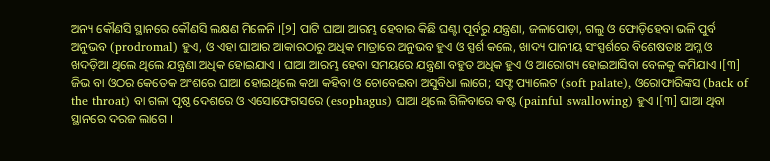ଅନ୍ୟ କୌଣସି ସ୍ଥାନରେ କୌଣସି ଲକ୍ଷଣ ମିଳେନି ।[୨] ପାଟି ଘାଆ ଆରମ୍ଭ ହେବାର କିଛି ଘଣ୍ଟା ପୂର୍ବରୁ ଯନ୍ତ୍ରଣା, ଜଳାପୋଡ଼ା, ଗଲୁ ଓ ଫୋଡ଼ିହେବା ଭଳି ପୁର୍ବ ଅନୁଭବ (prodromal) ହୁଏ, ଓ ଏହା ଘାଆର ଆକାରଠାରୁ ଅଧିକ ମାତ୍ରାରେ ଅନୁଭବ ହୁଏ ଓ ସ୍ପର୍ଶ କଲେ, ଖାଦ୍ୟ ପାନୀୟ ସଂସ୍ପର୍ଶରେ ବିଶେଷତାଃ ଅମ୍ଳ ଓ ଖଦଡ଼ିଆ ଥିଲେ ଥିଲେ ଯନ୍ତ୍ରଣା ଅଧିକ ହୋଇଯାଏ । ଘାଆ ଆରମ୍ଭ ହେବା ସମୟରେ ଯନ୍ତ୍ରଣା ବ‌ହୁତ ଅଧିକ ହୁଏ ଓ ଆରୋଗ୍ୟ ହୋଇଆସିବା ବେଳକୁ କମିଯାଏ ।[୩] ଜିଭ ବା ଓଠର କେତେକ ଅଂଶରେ ଘାଆ ହୋଇଥିଲେ କଥା କ‌ହିବା ଓ ଚୋବେଇବା ଅସୁବିଧା ଲାଗେ; ସଫ୍ଟ ପ୍ୟାଲେଟ (soft palate), ଓରୋଫାରିଙ୍କସ (back of the throat) ବା ଗଳା ପୃଷ୍ଠ ଦେଶରେ ଓ ଏସୋଫେଗସରେ (esophagus) ଘାଆ ଥିଲେ ଗିଳିବାରେ କଷ୍ଟ (painful swallowing) ହୁଏ ।[୩] ଘାଆ ଥିବା ସ୍ଥାନରେ ଦରଜ ଲାଗେ ।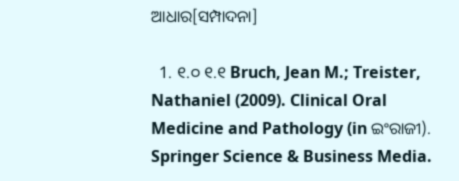ଆଧାର[ସମ୍ପାଦନା]

  1. ୧.୦ ୧.୧ Bruch, Jean M.; Treister, Nathaniel (2009). Clinical Oral Medicine and Pathology (in ଇଂରାଜୀ). Springer Science & Business Media.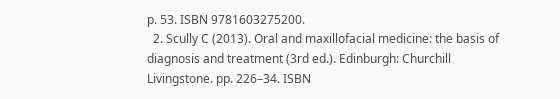p. 53. ISBN 9781603275200.
  2. Scully C (2013). Oral and maxillofacial medicine: the basis of diagnosis and treatment (3rd ed.). Edinburgh: Churchill Livingstone. pp. 226–34. ISBN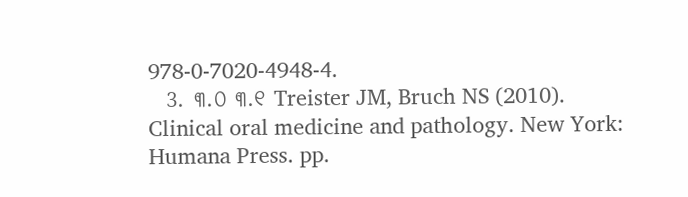978-0-7020-4948-4.
  3. ୩.୦ ୩.୧ Treister JM, Bruch NS (2010). Clinical oral medicine and pathology. New York: Humana Press. pp.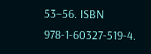53–56. ISBN 978-1-60327-519-4.